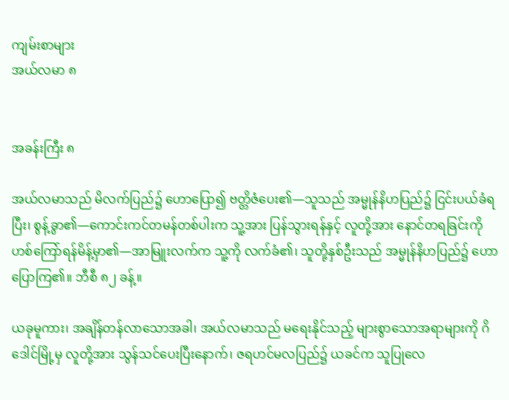ကျမ်းစာများ
အယ်လမာ ၈


အခန်းကြီး ၈

အယ်လမာသည် မိလက်ပြည်၌ ဟောပြော၍ ဗတ္တိဇံပေး၏—သူသည် အမ္မုန်နိဟပြည်၌ ငြင်းပယ်ခံရပြီး၊ စွန့်ခွာ၏—ကောင်းကင်တမန်တစ်ပါးက သူ့အား ပြန်သွားရန်နှင့် လူတို့အား နောင်တရခြင်းကို ဟစ်ကြော်ရန်မိန့်မှာ၏—အာမြူးလက်က သူ့ကို လက်ခံ၏၊ သူတို့နှစ်ဦးသည် အမ္မုန်နိဟပြည်၌ ဟောပြောကြ၏။ ဘီစီ ၈၂ ခန့်။

ယခုမူကား၊ အချိန်တန်လာသောအခါ၊ အယ်လမာသည် မရေးနိုင်သည့် များစွာသောအရာများကို ဂိဒေါင်မြို့မှ လူတို့အား သွန်သင်ပေးပြီးနောက်၊ ဇရဟင်မလပြည်၌ ယခင်က သူပြုလေ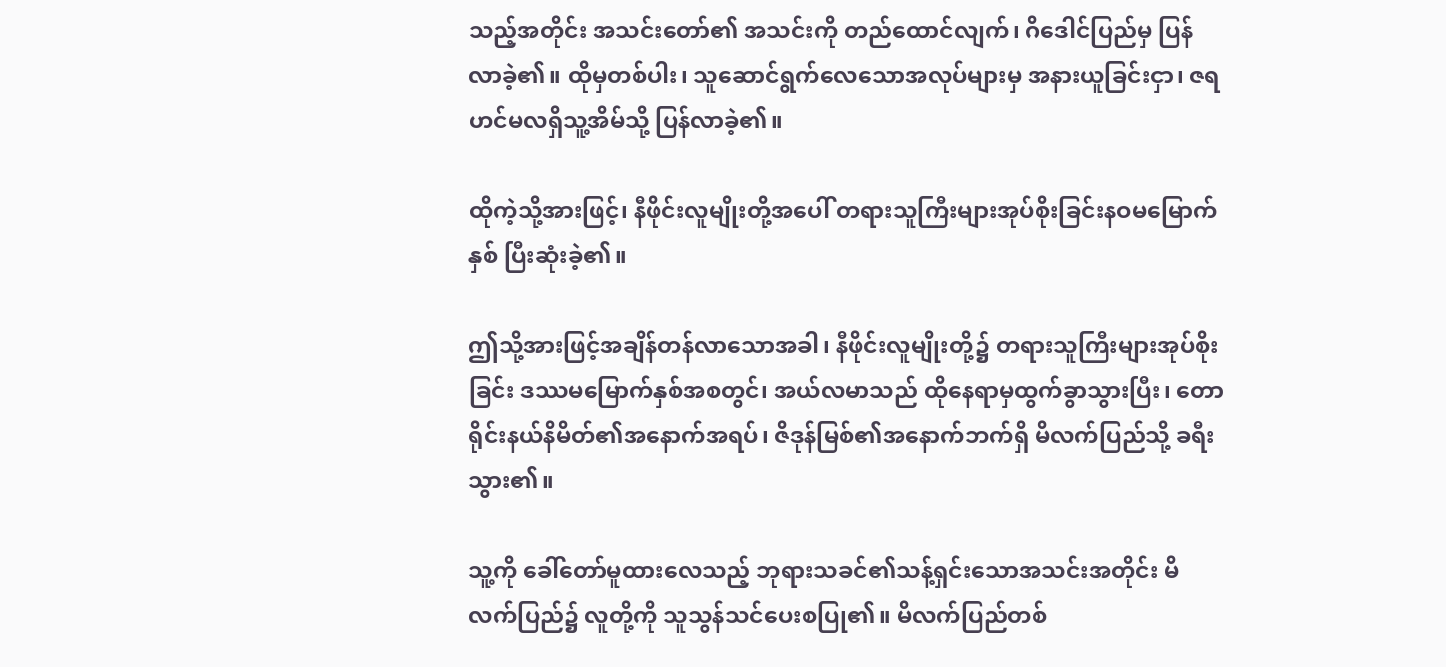သည့်အတိုင်း အသင်းတော်၏ အသင်းကို တည်ထောင်လျက်၊ ဂိဒေါင်ပြည်မှ ပြန်လာခဲ့၏။ ထိုမှတစ်ပါး၊ သူဆောင်ရွက်လေသောအလုပ်များမှ အနားယူခြင်းငှာ၊ ဇရဟင်မလရှိသူ့အိမ်သို့ ပြန်လာခဲ့၏။

ထိုကဲ့သို့အားဖြင့်၊ နီဖိုင်းလူမျိုးတို့အပေါ် တရားသူကြီးများအုပ်စိုးခြင်းနဝမမြောက်နှစ် ပြီးဆုံးခဲ့၏။

ဤသို့အားဖြင့်အချိန်တန်လာသောအခါ၊ နီဖိုင်းလူမျိုးတို့၌ တရားသူကြီးများအုပ်စိုးခြင်း ဒဿမမြောက်နှစ်အစတွင်၊ အယ်လမာသည် ထိုနေရာမှထွက်ခွာသွားပြီး၊ တောရိုင်းနယ်နိမိတ်၏အနောက်အရပ်၊ ဇိဒုန်မြစ်၏အနောက်ဘက်ရှိ မိလက်ပြည်သို့ ခရီးသွား၏။

သူ့ကို ခေါ်တော်မူထားလေသည့် ဘုရားသခင်၏သန့်ရှင်းသောအသင်းအတိုင်း မိလက်ပြည်၌ လူတို့ကို သူသွန်သင်ပေးစပြု၏။ မိလက်ပြည်တစ်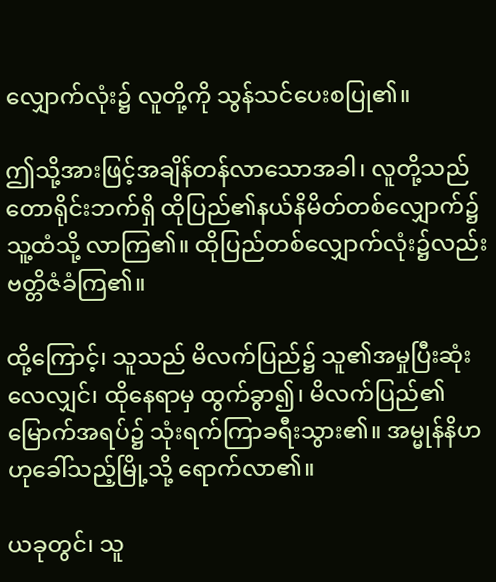လျှောက်လုံး၌ လူတို့ကို သွန်သင်ပေးစပြု၏။

ဤသို့အားဖြင့်အချိန်တန်လာသောအခါ၊ လူတို့သည် တောရိုင်းဘက်ရှိ ထိုပြည်၏နယ်နိမိတ်တစ်လျှောက်၌ သူ့ထံသို့ လာကြ၏။ ထိုပြည်တစ်လျှောက်လုံး၌လည်း ဗတ္တိဇံခံကြ၏။

ထို့ကြောင့်၊ သူသည် မိလက်ပြည်၌ သူ၏အမှုပြီးဆုံးလေလျှင်၊ ထိုနေရာမှ ထွက်ခွာ၍၊ မိလက်ပြည်၏မြောက်အရပ်၌ သုံးရက်ကြာခရီးသွား၏။ အမ္မုန်နိဟဟုခေါ်သည့်မြို့သို့ ရောက်လာ၏။

ယခုတွင်၊ သူ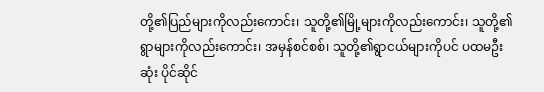တို့၏ပြည်များကိုလည်းကောင်း၊ သူတို့၏မြို့များကိုလည်းကောင်း၊ သူတို့၏ရွာများကိုလည်းကောင်း၊ အမှန်စင်စစ်၊ သူတို့၏ရွာငယ်များကိုပင် ပထမဦးဆုံး ပိုင်ဆိုင်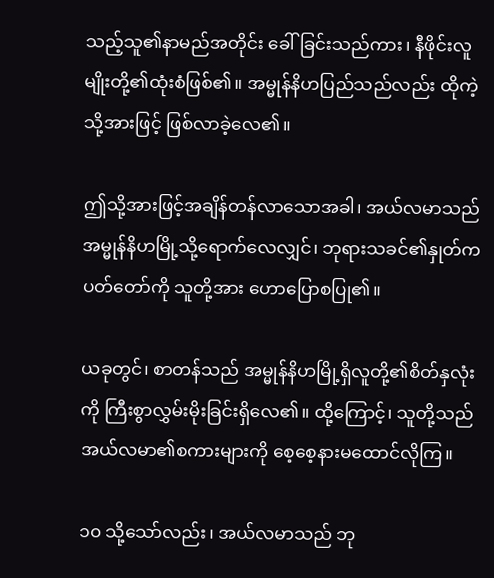သည့်သူ၏နာမည်အတိုင်း ခေါ်ခြင်းသည်ကား၊ နီဖိုင်းလူမျိုးတို့၏ထုံးစံဖြစ်၏။ အမ္မုန်နိဟပြည်သည်လည်း ထိုကဲ့သို့အားဖြင့် ဖြစ်လာခဲ့လေ၏။

ဤသို့အားဖြင့်အချိန်တန်လာသောအခါ၊ အယ်လမာသည် အမ္မုန်နိဟမြို့သို့ရောက်လေလျှင်၊ ဘုရားသခင်၏နှုတ်ကပတ်တော်ကို သူတို့အား ဟောပြောစပြု၏။

ယခုတွင်၊ စာတန်သည် အမ္မုန်နိဟမြို့ရှိလူတို့၏စိတ်နှလုံးကို ကြီးစွာလွှမ်းမိုးခြင်းရှိလေ၏။ ထို့ကြောင့်၊ သူတို့သည် အယ်လမာ၏စကားများကို စေ့စေ့နားမထောင်လိုကြ။

၁၀ သို့သော်လည်း၊ အယ်လမာသည် ဘု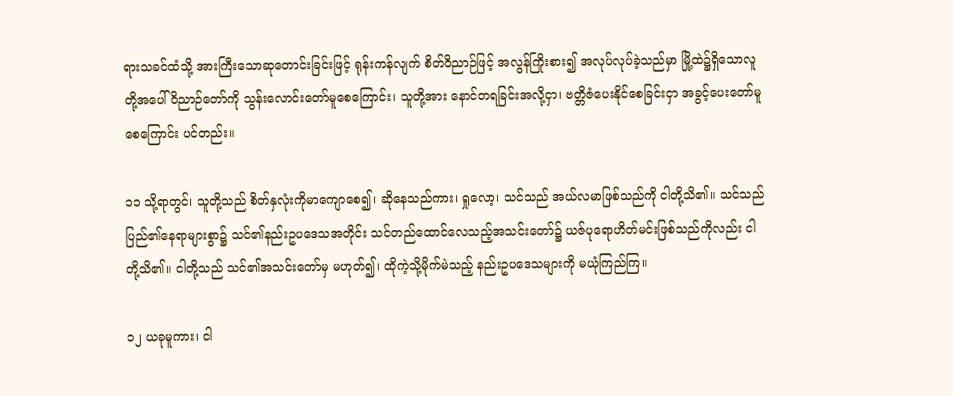ရားသခင်ထံသို့ အားကြီးသောဆုတောင်းခြင်းဖြင့် ရုန်းကန်လျက် စိတ်ဝိညာဉ်ဖြင့် အလွန်ကြိုးစား၍ အလုပ်လုပ်ခဲ့သည်မှာ မြို့ထဲ၌ရှိသောလူတို့အပေါ် ဝိညာဉ်တော်ကို သွန်းလောင်းတော်မူစေကြောင်း၊ သူတို့အား နောင်တရခြင်းအလို့ငှာ၊ ဗတ္တိဇံပေးနိုင်စေခြင်းငှာ အခွင့်ပေးတော်မူစေကြောင်း ပင်တည်း။

၁၁ သို့ရာတွင်၊ သူတို့သည် စိတ်နှလုံးကိုမာကျောစေ၍၊ ဆိုနေသည်ကား၊ ရှုလော့၊ သင်သည် အယ်လမာဖြစ်သည်ကို ငါတို့သိ၏။ သင်သည် ပြည်၏နေရာများစွာ၌ သင်၏နည်းဥပဒေသအတိုင်း သင်တည်ထောင်လေသည့်အသင်းတော်၌ ယဇ်ပုရောဟိတ်မင်းဖြစ်သည်ကိုလည်း ငါတို့သိ၏။ ငါတို့သည် သင်၏အသင်းတော်မှ မဟုတ်၍၊ ထိုကဲ့သို့မိုက်မဲသည့် နည်းဥပဒေသများကို မယုံကြည်ကြ။

၁၂ ယခုမူကား၊ ငါ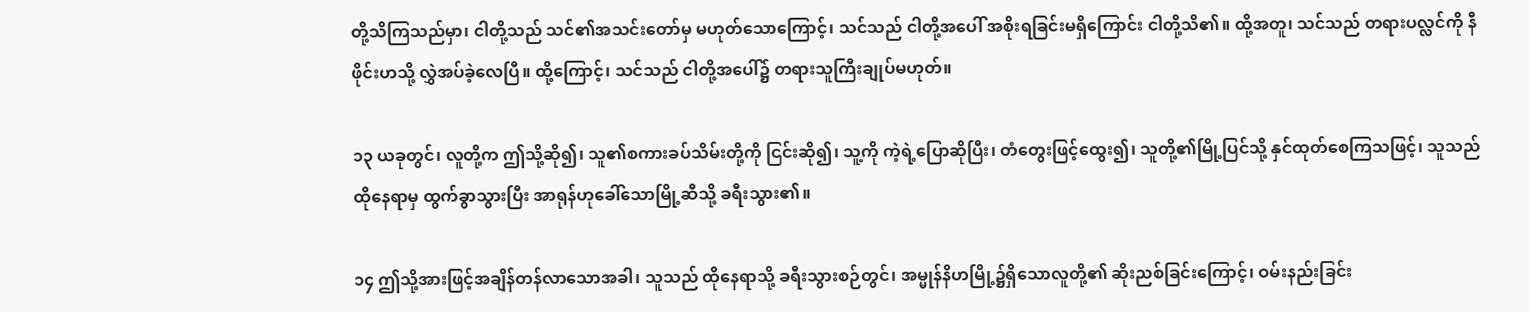တို့သိကြသည်မှာ၊ ငါတို့သည် သင်၏အသင်းတော်မှ မဟုတ်သောကြောင့်၊ သင်သည် ငါတို့အပေါ် အစိုးရခြင်းမရှိကြောင်း ငါတို့သိ၏။ ထို့အတူ၊ သင်သည် တရားပလ္လင်ကို နီဖိုင်းဟသို့ လွှဲအပ်ခဲ့လေပြီ။ ထို့ကြောင့်၊ သင်သည် ငါတို့အပေါ်၌ တရားသူကြီးချုပ်မဟုတ်။

၁၃ ယခုတွင်၊ လူတို့က ဤသို့ဆို၍၊ သူ၏စကားခပ်သိမ်းတို့ကို ငြင်းဆို၍၊ သူ့ကို ကဲ့ရဲ့ပြောဆိုပြီး၊ တံတွေးဖြင့်ထွေး၍၊ သူတို့၏မြို့ပြင်သို့ နှင်ထုတ်စေကြသဖြင့်၊ သူသည် ထိုနေရာမှ ထွက်ခွာသွားပြီး အာရုန်ဟုခေါ်သောမြို့ဆီသို့ ခရီးသွား၏။

၁၄ ဤသို့အားဖြင့်အချိန်တန်လာသောအခါ၊ သူသည် ထိုနေရာသို့ ခရီးသွားစဉ်တွင်၊ အမ္မုန်နိဟမြို့၌ရှိသောလူတို့၏ ဆိုးညစ်ခြင်းကြောင့်၊ ဝမ်းနည်းခြင်း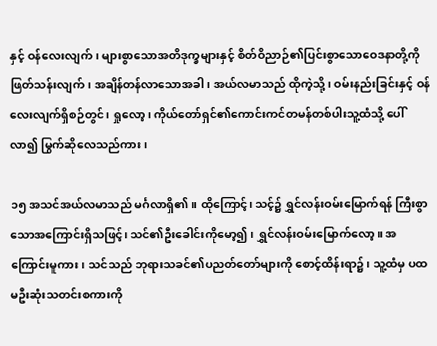နှင့် ဝန်လေးလျက်၊ များစွာသောအတိဒုက္ခများနှင့် စိတ်ဝိညာဉ်၏ပြင်းစွာသောဝေဒနာတို့ကို ဖြတ်သန်းလျက်၊ အချိန်တန်လာသောအခါ၊ အယ်လမာသည် ထိုကဲ့သို့၊ ဝမ်းနည်းခြင်းနှင့် ဝန်လေးလျက်ရှိစဉ်တွင်၊ ရှုလော့၊ ကိုယ်တော်ရှင်၏ကောင်းကင်တမန်တစ်ပါးသူ့ထံသို့ ပေါ်လာ၍ မြွက်ဆိုလေသည်ကား၊

၁၅ အသင်အယ်လမာသည် မင်္ဂလာရှိ၏။ ထိုကြောင့်၊ သင့်၌ ရွှင်လန်းဝမ်းမြောက်ရန် ကြီးစွာသောအကြောင်းရှိသဖြင့်၊ သင်၏ဦးခေါင်းကိုမော့၍၊ ရွှင်လန်းဝမ်းမြောက်လော့။ အကြောင်းမူကား၊ သင်သည် ဘုရားသခင်၏ပညတ်တော်များကို စောင့်ထိန်းရာ၌၊ သူ့ထံမှ ပထမဦးဆုံးသတင်းစကားကို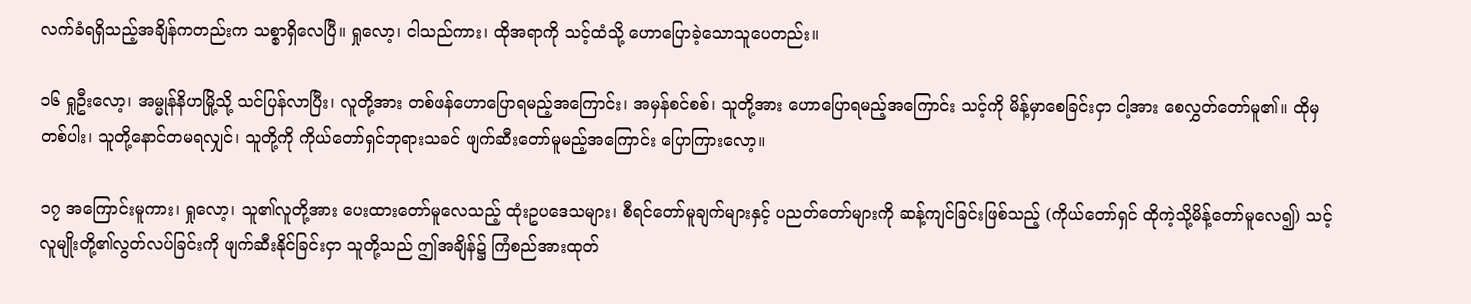လက်ခံရရှိသည့်အချိန်ကတည်းက သစ္စာရှိလေပြီ။ ရှုလော့၊ ငါသည်ကား၊ ထိုအရာကို သင့်ထံသို့ ဟောပြောခဲ့သောသူပေတည်း။

၁၆ ရှုဦးလော့၊ အမ္မုန်နိဟမြို့သို့ သင်ပြန်လာပြီး၊ လူတို့အား တစ်ဖန်ဟောပြောရမည့်အကြောင်း၊ အမှန်စင်စစ်၊ သူတို့အား ဟောပြောရမည့်အကြောင်း သင့်ကို မိန့်မှာစေခြင်းငှာ ငါ့အား စေလွှတ်တော်မူ၏။ ထိုမှတစ်ပါး၊ သူတို့နောင်တမရလျှင်၊ သူတို့ကို ကိုယ်တော်ရှင်ဘုရားသခင် ဖျက်ဆီးတော်မူမည့်အကြောင်း ပြောကြားလော့။

၁၇ အကြောင်းမူကား၊ ရှုလော့၊ သူ၏လူတို့အား ပေးထားတော်မူလေသည့် ထုံးဥပဒေသများ၊ စီရင်တော်မူချက်များနှင့် ပညတ်တော်များကို ဆန့်ကျင်ခြင်းဖြစ်သည့် (ကိုယ်တော်ရှင် ထိုကဲ့သို့မိန့်တော်မူလေ၍) သင့်လူမျိုးတို့၏လွတ်လပ်ခြင်းကို ဖျက်ဆီးနိုင်ခြင်းငှာ သူတို့သည် ဤအချိန်၌ ကြံစည်အားထုတ်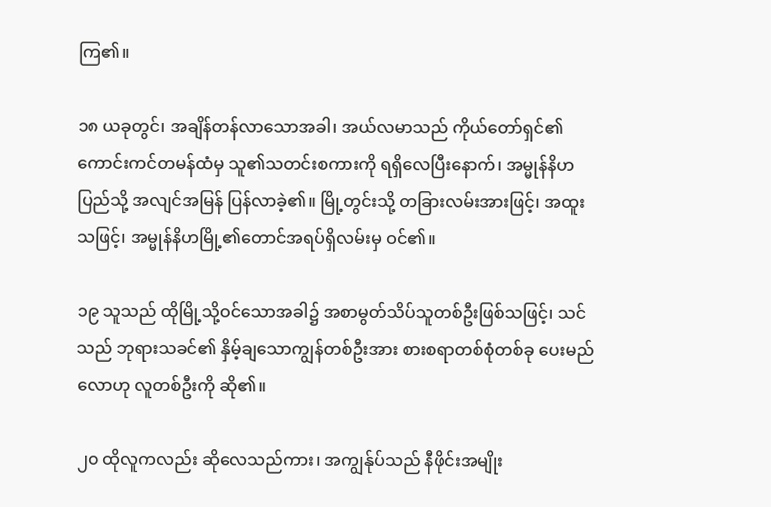ကြ၏။

၁၈ ယခုတွင်၊ အချိန်တန်လာသောအခါ၊ အယ်လမာသည် ကိုယ်တော်ရှင်၏ကောင်းကင်တမန်ထံမှ သူ၏သတင်းစကားကို ရရှိလေပြီးနောက်၊ အမ္မုန်နိဟပြည်သို့ အလျင်အမြန် ပြန်လာခဲ့၏။ မြို့တွင်းသို့ တခြားလမ်းအားဖြင့်၊ အထူးသဖြင့်၊ အမ္မုန်နိဟမြို့၏တောင်အရပ်ရှိလမ်းမှ ဝင်၏။

၁၉ သူသည် ထိုမြို့သို့ဝင်သောအခါ၌ အစာမွတ်သိပ်သူတစ်ဦးဖြစ်သဖြင့်၊ သင်သည် ဘုရားသခင်၏ နှိမ့်ချသောကျွန်တစ်ဦးအား စားစရာတစ်စုံတစ်ခု ပေးမည်လောဟု လူတစ်ဦးကို ဆို၏။

၂၀ ထိုလူကလည်း ဆိုလေသည်ကား၊ အကျွန်ုပ်သည် နီဖိုင်းအမျိုး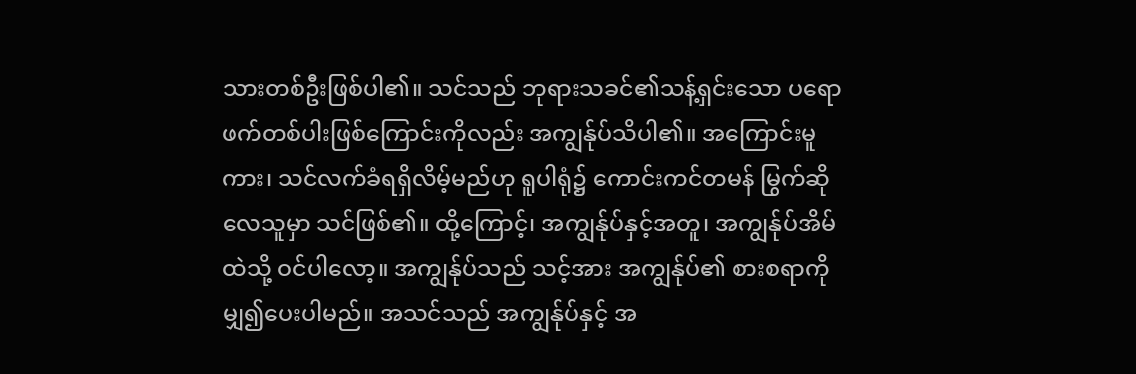သားတစ်ဦးဖြစ်ပါ၏။ သင်သည် ဘုရားသခင်၏သန့်ရှင်းသော ပရောဖက်တစ်ပါးဖြစ်ကြောင်းကိုလည်း အကျွန်ုပ်သိပါ၏။ အကြောင်းမူကား၊ သင်လက်ခံရရှိလိမ့်မည်ဟု ရူပါရုံ၌ ကောင်းကင်တမန် မြွက်ဆိုလေသူမှာ သင်ဖြစ်၏။ ထို့ကြောင့်၊ အကျွန်ုပ်နှင့်အတူ၊ အကျွန်ုပ်အိမ်ထဲသို့ ဝင်ပါလော့။ အကျွန်ုပ်သည် သင့်အား အကျွန်ုပ်၏ စားစရာကို မျှ၍ပေးပါမည်။ အသင်သည် အကျွန်ုပ်နှင့် အ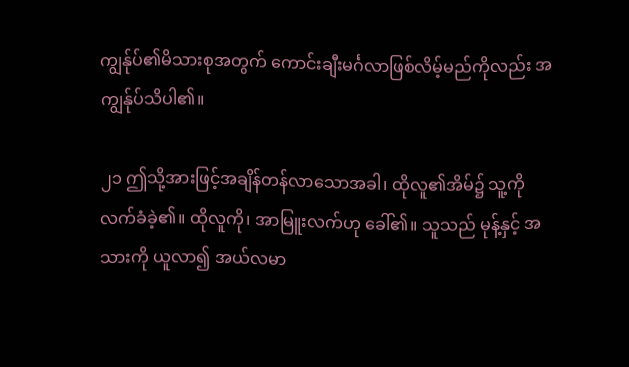ကျွန်ုပ်၏မိသားစုအတွက် ကောင်းချီးမင်္ဂလာဖြစ်လိမ့်မည်ကိုလည်း အကျွန်ုပ်သိပါ၏။

၂၁ ဤသို့အားဖြင့်အချိန်တန်လာသောအခါ၊ ထိုလူ၏အိမ်၌ သူ့ကိုလက်ခံခဲ့၏။ ထိုလူကို၊ အာမြူးလက်ဟု ခေါ်၏။ သူသည် မုန့်နှင့် အသားကို ယူလာ၍ အယ်လမာ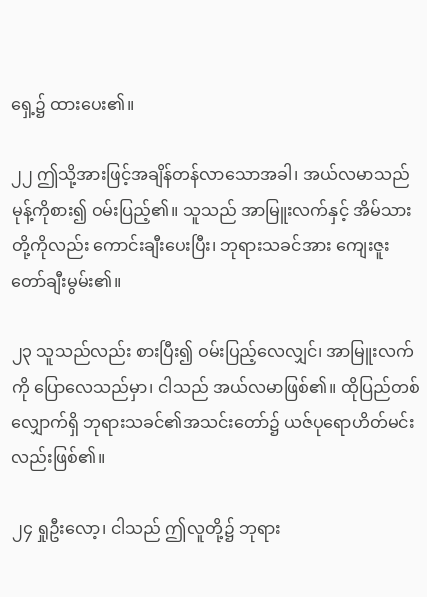ရှေ့၌ ထားပေး၏။

၂၂ ဤသို့အားဖြင့်အချိန်တန်လာသောအခါ၊ အယ်လမာသည် မုန့်ကိုစား၍ ဝမ်းပြည့်၏။ သူသည် အာမြူးလက်နှင့် အိမ်သားတို့ကိုလည်း ကောင်းချီးပေးပြီး၊ ဘုရားသခင်အား ကျေးဇူးတော်ချီးမွမ်း၏။

၂၃ သူသည်လည်း စားပြီး၍ ဝမ်းပြည့်လေလျှင်၊ အာမြူးလက်ကို ပြောလေသည်မှာ၊ ငါသည် အယ်လမာဖြစ်၏။ ထိုပြည်တစ်လျှောက်ရှိ ဘုရားသခင်၏အသင်းတော်၌ ယဇ်ပုရောဟိတ်မင်းလည်းဖြစ်၏။

၂၄ ရှုဦးလော့၊ ငါသည် ဤလူတို့၌ ဘုရား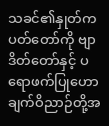သခင်၏နှုတ်ကပတ်တော်ကို ဗျာဒိတ်တော်နှင့် ပရောဖက်ပြုဟောချက်ဝိညာဉ်တို့အ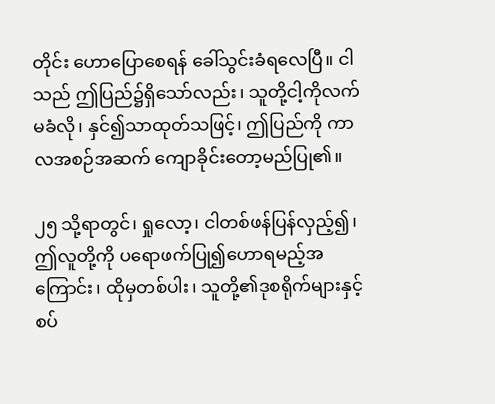တိုင်း ဟောပြောစေရန် ခေါ်သွင်းခံရလေပြီ။ ငါသည် ဤပြည်၌ရှိသော်လည်း၊ သူတို့ငါ့ကိုလက်မခံလို၊ နှင်၍သာထုတ်သဖြင့်၊ ဤပြည်ကို ကာလအစဉ်အဆက် ကျောခိုင်းတော့မည်ပြု၏။

၂၅ သို့ရာတွင်၊ ရှုလော့၊ ငါတစ်ဖန်ပြန်လှည့်၍၊ ဤလူတို့ကို ပရောဖက်ပြု၍ဟောရမည့်အကြောင်း၊ ထိုမှတစ်ပါး၊ သူတို့၏ဒုစရိုက်များနှင့်စပ်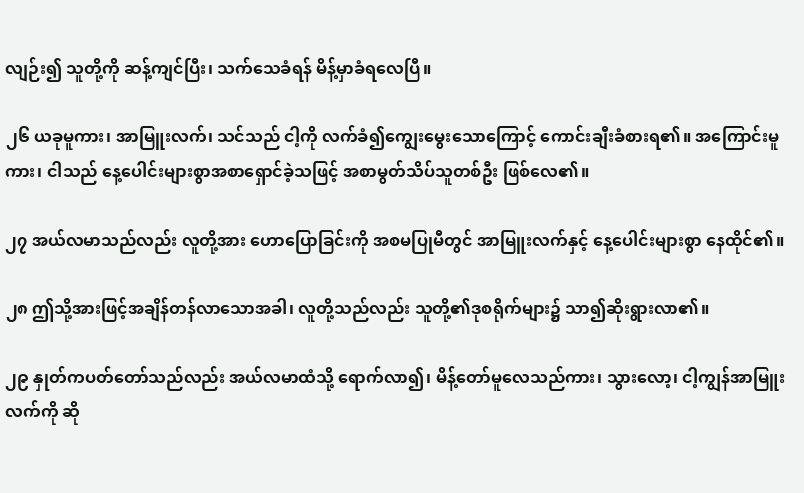လျဉ်း၍ သူတို့ကို ဆန့်ကျင်ပြီး၊ သက်သေခံရန် မိန့်မှာခံရလေပြီ။

၂၆ ယခုမူကား၊ အာမြူးလက်၊ သင်သည် ငါ့ကို လက်ခံ၍ကျွေးမွေးသောကြောင့် ကောင်းချီးခံစားရ၏။ အကြောင်းမူကား၊ ငါသည် နေ့ပေါင်းများစွာအစာရှောင်ခဲ့သဖြင့် အစာမွတ်သိပ်သူတစ်ဦး ဖြစ်လေ၏။

၂၇ အယ်လမာသည်လည်း လူတို့အား ဟောပြောခြင်းကို အစမပြုမီတွင် အာမြူးလက်နှင့် နေ့ပေါင်းများစွာ နေထိုင်၏။

၂၈ ဤသို့အားဖြင့်အချိန်တန်လာသောအခါ၊ လူတို့သည်လည်း သူတို့၏ဒုစရိုက်များ၌ သာ၍ဆိုးရွားလာ၏။

၂၉ နှုတ်ကပတ်တော်သည်လည်း အယ်လမာထံသို့ ရောက်လာ၍၊ မိန့်တော်မူလေသည်ကား၊ သွားလော့၊ ငါ့ကျွန်အာမြူးလက်ကို ဆို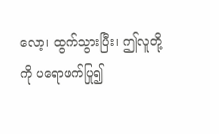လော့၊ ထွက်သွားပြီး၊ ဤလူတို့ကို ပရောဖက်ပြု၍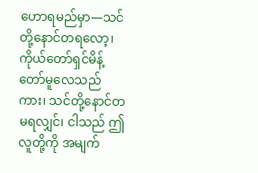ဟောရမည်မှာ—သင်တို့နောင်တရလော့၊ ကိုယ်တော်ရှင်မိန့်တော်မူလေသည်ကား၊ သင်တို့နောင်တမရလျှင်၊ ငါသည် ဤလူတို့ကို အမျက်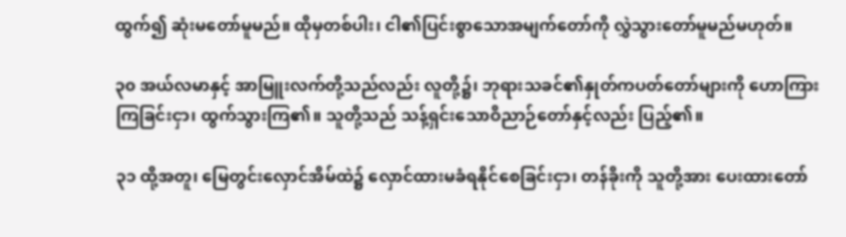ထွက်၍ ဆုံးမတော်မူမည်။ ထိုမှတစ်ပါး၊ ငါ၏ပြင်းစွာသောအမျက်တော်ကို လွှဲသွားတော်မူမည်မဟုတ်။

၃၀ အယ်လမာနှင့် အာမြူးလက်တို့သည်လည်း လူတို့၌၊ ဘုရားသခင်၏နှုတ်ကပတ်တော်များကို ဟောကြားကြခြင်းငှာ၊ ထွက်သွားကြ၏။ သူတို့သည် သန့်ရှင်းသောဝိညာဉ်တော်နှင့်လည်း ပြည့်၏။

၃၁ ထို့အတူ၊ မြေတွင်းလှောင်အိမ်ထဲ၌ လှောင်ထားမခံရနိုင်စေခြင်းငှာ၊ တန်ခိုးကို သူတို့အား ပေးထားတော်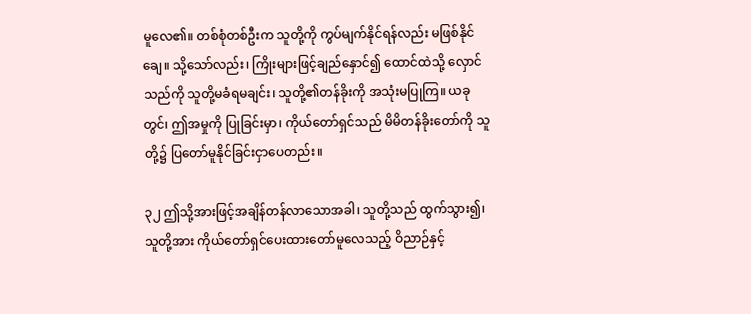မူလေ၏။ တစ်စုံတစ်ဦးက သူတို့ကို ကွပ်မျက်နိုင်ရန်လည်း မဖြစ်နိုင်ချေ။ သို့သော်လည်း၊ ကြိုးများဖြင့်ချည်နှောင်၍ ထောင်ထဲသို့ လှောင်သည်ကို သူတို့မခံရမချင်း၊ သူတို့၏တန်ခိုးကို အသုံးမပြုကြ။ ယခုတွင်၊ ဤအမှုကို ပြုခြင်းမှာ၊ ကိုယ်တော်ရှင်သည် မိမိတန်ခိုးတော်ကို သူတို့၌ ပြတော်မူနိုင်ခြင်းငှာပေတည်း။

၃၂ ဤသို့အားဖြင့်အချိန်တန်လာသောအခါ၊ သူတို့သည် ထွက်သွား၍၊ သူတို့အား ကိုယ်တော်ရှင်ပေးထားတော်မူလေသည့် ဝိညာဉ်နှင့်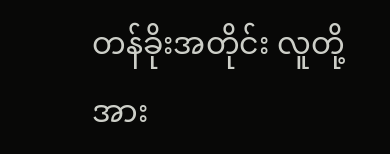တန်ခိုးအတိုင်း လူတို့အား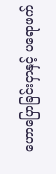ဟောပြောခြင်းငှာနှင့် ပရောဖက်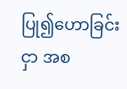ပြု၍ဟောခြင်းငှာ အစ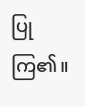ပြုကြ၏။